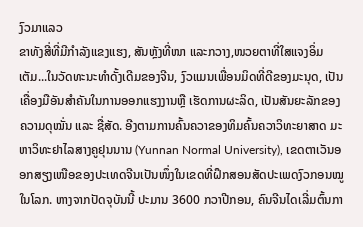ງົວມາແລວ
ຂາທັງສີ່ທີ່ມີກຳລັງແຂງແຮງ, ສັນຫຼັງທີ່ໜາ ແລະກວາງ,ໜວຍຕາທີ່ໃສແຈງອິ່ມເຕັມ...ໃນວັດທະນະທຳດັ້ງເດີມຂອງຈີນ, ງົວແມນເພື່ອນມິດທີ່ດີຂອງມະນຸດ, ເປັນເຄື່ອງມືອັນສຳຄັນໃນການອອກແຮງງານຫຼື ເຮັດການຜະລິດ, ເປັນສັນຍະລັກຂອງຄວາມດຸໝັ່ນ ແລະ ຊື່ສັດ. ອີງຕາມການຄົ້ນຄວາຂອງທິມຄົ້ນຄວາວິທະຍາສາດ ມະຫາວິທະຢາໄລສາງຄູຢຸນນານ (Yunnan Normal University), ເຂດຕາເວັນອອກສຽງເໜືອຂອງປະເທດຈີນເປັນໜຶ່ງໃນເຂດທີ່ຝຶກສອນສັດປະເພດງົວກອນໝູໃນໂລກ. ຫາງຈາກປັດຈຸບັນນີ້ ປະມານ 3600 ກວາປີກອນ, ຄົນຈີນໄດເລີ່ມຕົ້ນກາ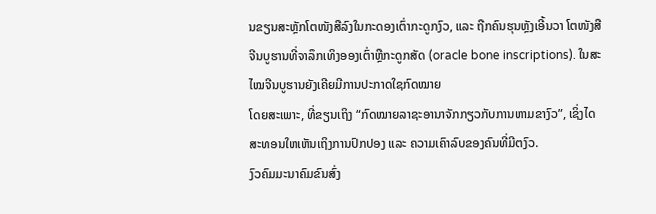ນຂຽນສະຫຼັກໂຕໜັງສືລົງໃນກະດອງເຕົ່າກະດູກງົວ, ແລະ ຖືກຄົນຮຸນຫຼັງເອີ້ນວາ ໂຕໜັງສືຈີນບູຮານທີ່ຈາລຶກເທິງອອງເຕົ່າຫຼືກະດູກສັດ (oracle bone inscriptions). ໃນສະໄໝຈີນບູຮານຍັງເຄີຍມີການປະກາດໃຊກົດໝາຍ
ໂດຍສະເພາະ, ທີ່ຂຽນເຖິງ “ກົດໝາຍລາຊະອານາຈັກກຽວກັບການຫາມຂາງົວ”, ເຊິ່ງໄດສະທອນໃຫເຫັນເຖິງການປົກປອງ ແລະ ຄວາມເຄົາລົບຂອງຄົນທີ່ມີຕງົວ.
ງົວຄົມມະນາຄົມຂົນສົ່ງ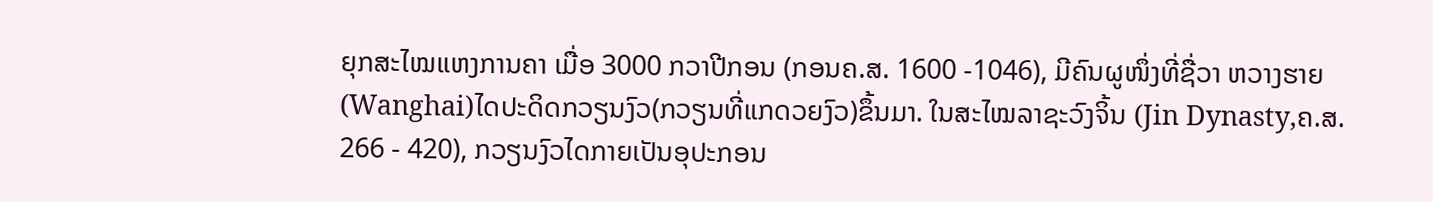ຍຸກສະໄໝແຫງການຄາ ເມື່ອ 3000 ກວາປີກອນ (ກອນຄ.ສ. 1600 -1046), ມີຄົນຜູໜຶ່ງທີ່ຊື່ວາ ຫວາງຮາຍ (Wanghai)ໄດປະດິດກວຽນງົວ(ກວຽນທີ່ແກດວຍງົວ)ຂຶ້ນມາ. ໃນສະໄໝລາຊະວົງຈິ້ນ (Jin Dynasty,ຄ.ສ. 266 - 420), ກວຽນງົວໄດກາຍເປັນອຸປະກອນ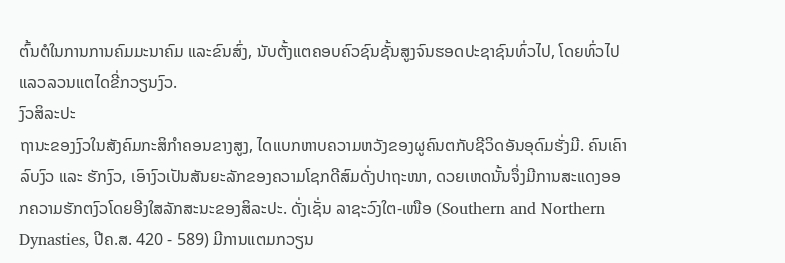ຕົ້ນຕໍໃນການການຄົມມະນາຄົມ ແລະຂົນສົ່ງ, ນັບຕັ້ງແຕຄອບຄົວຊົນຊັ້ນສູງຈົນຮອດປະຊາຊົນທົ່ວໄປ, ໂດຍທົ່ວໄປແລວລວນແຕໄດຂີ່ກວຽນງົວ.
ງົວສິລະປະ
ຖານະຂອງງົວໃນສັງຄົມກະສິກຳຄອນຂາງສູງ, ໄດແບກຫາບຄວາມຫວັງຂອງຜູຄົນຕກັບຊີວິດອັນອຸດົມຮັ່ງມີ. ຄົນເຄົາລົບງົວ ແລະ ຮັກງົວ, ເອົາງົວເປັນສັນຍະລັກຂອງຄວາມໂຊກດີສົມດັ່ງປາຖະໜາ, ດວຍເຫດນັ້ນຈຶ່ງມີການສະແດງອອກຄວາມຮັກຕງົວໂດຍອີງໃສລັກສະນະຂອງສິລະປະ. ດັ່ງເຊັ່ນ ລາຊະວົງໃຕ-ເໜືອ (Southern and Northern Dynasties, ປີຄ.ສ. 420 - 589) ມີການແຕມກວຽນ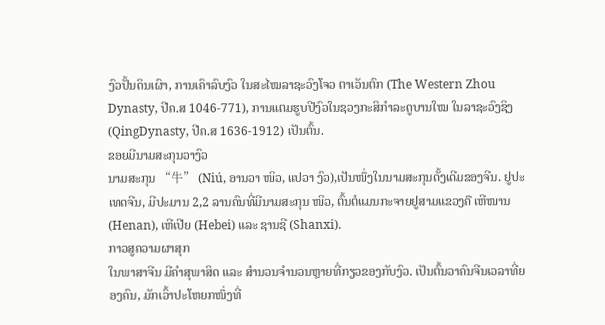ງົວປັ້ນດິນເຜົາ, ການເຄົາລົບງົວ ໃນສະໄໝລາຊະວົງໂຈວ ຕາເວັນຕົກ (The Western Zhou Dynasty, ປີຄ.ສ 1046-771), ການແຕມຮູບປີງົວໃນຊວງກະສິກຳລະດູບານໃໝ ໃນລາຊະວົງຊິງ (QingDynasty, ປີຄ.ສ 1636-1912) ເປັນຕົ້ນ.
ຂອຍມີນາມສະກຸນວາງົວ
ນາມສະກຸນ “牛” (Niú, ອານວາ ໜິວ, ແປວາ ງົວ),ເປັນໜຶ່ງໃນນາມສະກຸນດັ້ງເດີມຂອງຈີນ. ຢູປະເທດຈີນ, ມີປະມານ 2,2 ລານຄົນທີ່ມີນາມສະກຸນ ໜິວ, ຕົ້ນຕໍແມນກະຈາຍຢູສາມແຂວງຄື ເຫີໜານ (Henan), ເຫີເປີຍ (Hebei) ແລະ ຊານຊີ (Shanxi).
ກາວສູຄວາມຜາສຸກ
ໃນພາສາຈີນ ມີຄຳສຸພາສິດ ແລະ ສຳນວນຈຳນວນຫຼາຍທີ່ກຽວຂອງກັບງົວ. ເປັນຕົ້ນວາຄົນຈີນເວລາທີ່ຍອງຄົນ, ມັກເວົ້າປະໂຫຍກໜຶ່ງທີ່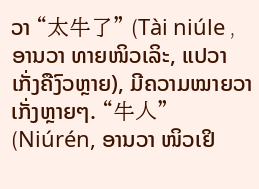ວາ “太牛了” (Tài niúle ,ອານວາ ທາຍໜິວເລິະ, ແປວາ ເກັ່ງຄືງົວຫຼາຍ), ມີຄວາມໝາຍວາ ເກັ່ງຫຼາຍໆ. “牛人” (Niúrén, ອານວາ ໜິວເຢິ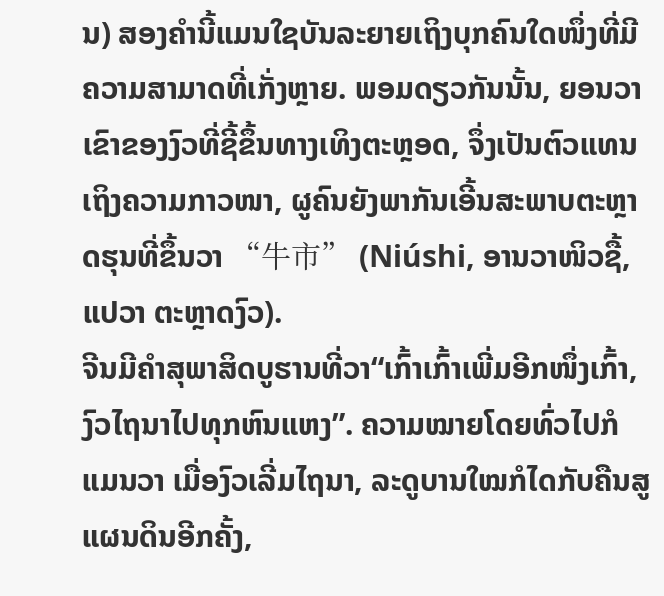ນ) ສອງຄຳນີ້ແມນໃຊບັນລະຍາຍເຖິງບຸກຄົນໃດໜຶ່ງທີ່ມີຄວາມສາມາດທີ່ເກັ່ງຫຼາຍ. ພອມດຽວກັນນັ້ນ, ຍອນວາເຂົາຂອງງົວທີ່ຊີ້ຂຶ້ນທາງເທິງຕະຫຼອດ, ຈຶ່ງເປັນຕົວແທນເຖິງຄວາມກາວໜາ, ຜູຄົນຍັງພາກັນເອີ້ນສະພາບຕະຫຼາດຮຸນທີ່ຂຶ້ນວາ “牛市” (Niúshi, ອານວາໜິວຊື້, ແປວາ ຕະຫຼາດງົວ).
ຈີນມີຄຳສຸພາສິດບູຮານທີ່ວາ“ເກົ້າເກົ້າເພີ່ມອີກໜຶ່ງເກົ້າ, ງົວໄຖນາໄປທຸກຫົນແຫງ”. ຄວາມໝາຍໂດຍທົ່ວໄປກໍແມນວາ ເມື່ອງົວເລີ່ມໄຖນາ, ລະດູບານໃໝກໍໄດກັບຄືນສູແຜນດິນອີກຄັ້ງ,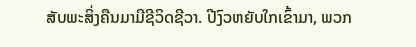ສັບພະສິ່ງຄືນມາມີຊີວິດຊີວາ. ປີງົວຫຍັບໃກເຂົ້າມາ, ພວກ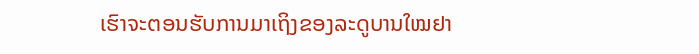ເຮົາຈະຕອນຮັບການມາເຖິງຂອງລະດູບານໃໝຢາ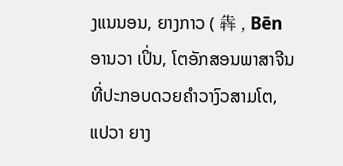ງແນນອນ, ຍາງກາວ ( 犇 , Bēn ອານວາ ເປິ່ນ, ໂຕອັກສອນພາສາຈີນທີ່ປະກອບດວຍຄຳວາງົວສາມໂຕ, ແປວາ ຍາງ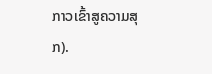ກາວເຂົ້າສູຄວາມສຸກ).